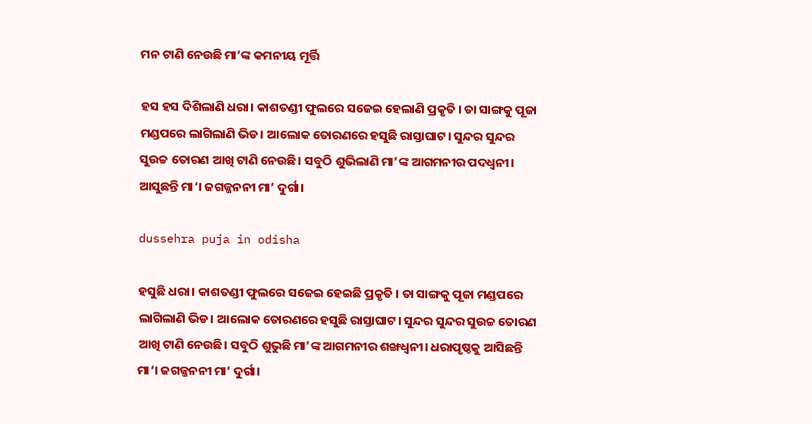ମନ ଟାଣି ନେଉଛି ମା’ଙ୍କ କମନୀୟ ମୂର୍ତ୍ତି

ହସ ହସ ଦିଶିଲାଣି ଧରା। କାଶତଣ୍ଡୀ ଫୁଲରେ ସଜେଇ ହେଲାଣି ପ୍ରକୃତି । ତା ସାଙ୍ଗକୁ ପୂଜା ମଣ୍ଡପରେ ଲାଗିଲାଣି ଭିଡ। ଆଲୋକ ତୋରଣରେ ହସୁଛି ରାସ୍ତାଘାଟ। ସୁନ୍ଦର ସୁନ୍ଦର ସୁଉଚ୍ଚ ତୋରଣ ଆଖି ଟାଣି ନେଉଛି। ସବୁଠି ଶୁଭିଲାଣି ମା’ଙ୍କ ଆଗମନୀର ପଦଧ୍ୱନୀ। ଆସୁଛନ୍ତି ମା‘। ଜଗଜ୍ଜନନୀ ମା’ ଦୁର୍ଗା।

dussehra puja in odisha

ହସୁଛି ଧରା। କାଶତଣ୍ଡୀ ଫୁଲରେ ସଜେଇ ହେଇଛି ପ୍ରକୃତି । ତା ସାଙ୍ଗକୁ ପୂଜା ମଣ୍ଡପରେ ଲାଗିଲାଣି ଭିଡ। ଆଲୋକ ତୋରଣରେ ହସୁଛି ରାସ୍ତାଘାଟ। ସୁନ୍ଦର ସୁନ୍ଦର ସୁଉଚ୍ଚ ତୋରଣ ଆଖି ଟାଣି ନେଉଛି। ସବୁଠି ଶୁଭୁଛି ମା’ଙ୍କ ଆଗମନୀର ଶଙ୍ଖଧ୍ୱନୀ। ଧରାପୃଷ୍ଠକୁ ଆସିଛନ୍ତି ମା‘। ଜଗଜ୍ଜନନୀ ମା’ ଦୁର୍ଗା।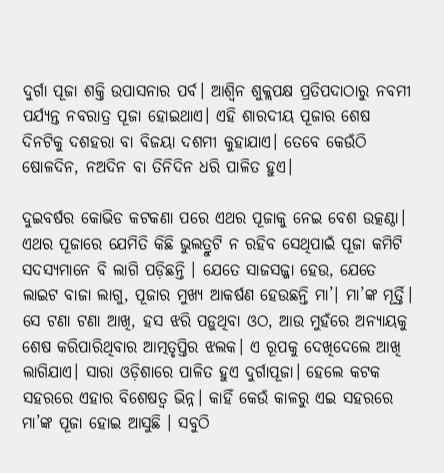ଦୁର୍ଗା ପୂଜା ଶକ୍ତି ଉପାସନାର ପର୍ବ। ଆଶ୍ୱିନ ଶୁକ୍ଲପକ୍ଷ ପ୍ରତିପଦାଠାରୁ ନବମୀ ପର୍ଯ୍ୟନ୍ତ ନବରାତ୍ର ପୂଜା ହୋଇଥାଏ। ଏହି ଶାରଦୀୟ ପୂଜାର ଶେଷ ଦିନଟିକୁ ଦଶହରା ବା ବିଜୟା ଦଶମୀ କୁହାଯାଏ। ତେବେ କେଉଁଠି ଷୋଳଦିନ, ନଅଦିନ ବା ତିନିଦିନ ଧରି ପାଳିତ ହୁଏ।

ଦୁଇବର୍ଷର କୋଭିଡ କଟକଣା ପରେ ଏଥର ପୂଜାକୁ ନେଇ ବେଶ ଉତ୍କଣ୍ଠା। ଏଥର ପୂଜାରେ ଯେମିତି କିଛି ଭୁଲତ୍ରୁଟି ନ ରହିବ ସେଥିପାଇଁ ପୂଜା କମିଟି ସଦସ୍ୟମାନେ ବି ଲାଗି ପଡ଼ିଛନ୍ତି । ଯେତେ ସାଜସଜ୍ଜା ହେଉ, ଯେତେ ଲାଇଟ ବାଜା ଲାଗୁ, ପୂଜାର ମୁଖ୍ୟ ଆକର୍ଷଣ ହେଉଛନ୍ତି ମା’। ମା’ଙ୍କ ମୂର୍ତ୍ତି। ସେ ଟଣା ଟଣା ଆଖି, ହସ ଝରି ପଡ଼ୁଥିବା ଓଠ, ଆଉ ମୁହଁରେ ଅନ୍ୟାୟକୁ ଶେଷ କରିପାରିଥିବାର ଆତ୍ମତୃପ୍ତିର ଝଲକ। ଏ ରୂପକୁ ଦେଖିଦେଲେ ଆଖି ଲାଗିଯାଏ। ସାରା ଓଡ଼ିଶାରେ ପାଳିତ ହୁଏ ଦୁର୍ଗାପୂଜା। ହେଲେ କଟକ ସହରରେ ଏହାର ବିଶେଷତ୍ୱ ଭିନ୍ନ। କାହିଁ କେଉଁ କାଳରୁ ଏଇ ସହରରେ ମା’ଙ୍କ ପୂଜା ହୋଇ ଆସୁଛି । ସବୁଠି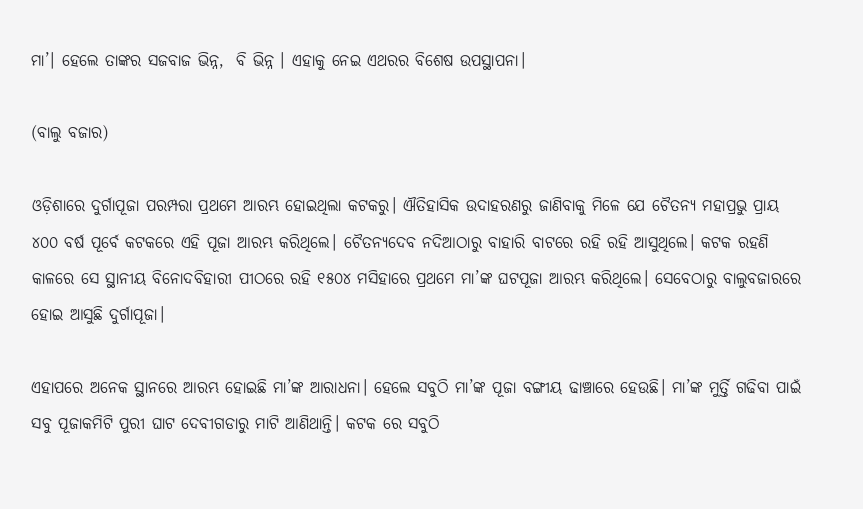ମା’। ହେଲେ ତାଙ୍କର ସଜବାଜ ଭିନ୍ନ,  ବି ଭିନ୍ନ । ଏହାକୁ ନେଇ ଏଥରର ବିଶେଷ ଉପସ୍ଥାପନା।

(ବାଲୁ ବଜାର)

ଓଡ଼ିଶାରେ ଦୁର୍ଗାପୂଜା ପରମ୍ପରା ପ୍ରଥମେ ଆରମ୍ଭ ହୋଇଥିଲା କଟକରୁ। ଐତିହାସିକ ଉଦାହରଣରୁ ଜାଣିବାକୁ ମିଳେ ଯେ ଚୈତନ୍ୟ ମହାପ୍ରଭୁ ପ୍ରାୟ ୪୦୦ ବର୍ଷ ପୂର୍ବେ କଟକରେ ଏହି ପୂଜା ଆରମ୍ଭ କରିଥିଲେ। ଚୈତନ୍ୟଦେବ ନଦିଆଠାରୁ ବାହାରି ବାଟରେ ରହି ରହି ଆସୁଥିଲେ। କଟକ ରହଣି କାଳରେ ସେ ସ୍ଥାନୀୟ ବିନୋଦବିହାରୀ ପୀଠରେ ରହି ୧୫୦୪ ମସିହାରେ ପ୍ରଥମେ ମା’ଙ୍କ ଘଟପୂଜା ଆରମ୍ଭ କରିଥିଲେ। ସେବେଠାରୁ ବାଲୁବଜାରରେ ହୋଇ ଆସୁଛି ଦୁର୍ଗାପୂଜା।

ଏହାପରେ ଅନେକ ସ୍ଥାନରେ ଆରମ୍ଭ ହୋଇଛି ମା’ଙ୍କ ଆରାଧନା। ହେଲେ ସବୁଠି ମା’ଙ୍କ ପୂଜା ବଙ୍ଗୀୟ ଢାଞ୍ଚାରେ ହେଉଛି। ମା’ଙ୍କ ମୁର୍ତ୍ତି ଗଢିବା ପାଇଁ ସବୁ ପୂଜାକମିଟି ପୁରୀ ଘାଟ ଦେବୀଗଡାରୁ ମାଟି ଆଣିଥାନ୍ତି। କଟକ ରେ ସବୁଠି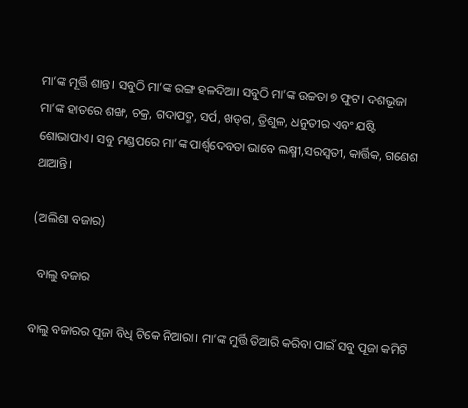ମା’ଙ୍କ ମୂର୍ତ୍ତି ଶାନ୍ତ। ସବୁଠି ମା’ଙ୍କ ରଙ୍ଗ ହଳଦିଆ। ସବୁଠି ମା’ଙ୍କ ଉଚ୍ଚତା ୭ ଫୁଟ। ଦଶଭୂଜା ମା’ଙ୍କ ହାତରେ ଶଙ୍ଖ, ଚକ୍ର, ଗଦାପଦ୍ମ, ସର୍ପ, ଖଡ୍‌ଗ, ତ୍ରିଶୁଳ, ଧନୁତୀର ଏବଂ ଯଷ୍ଟି ଶୋଭାପାଏ। ସବୁ ମଣ୍ଡପରେ ମା’ଙ୍କ ପାର୍ଶ୍ୱଦେବତା ଭାବେ ଲକ୍ଷ୍ମୀ,ସରସ୍ୱତୀ, କାର୍ତ୍ତିକ, ଗଣେଶ ଥାଆନ୍ତି।

(ଅଲିଶା ବଜାର)

  ବାଲୁ ବଜାର

ବାଲୁ ବଜାରର ପୂଜା ବିଧି ଟିକେ ନିଆରା। ମା’ଙ୍କ ମୁର୍ତ୍ତି ତିଆରି କରିବା ପାଇଁ ସବୁ ପୂଜା କମିଟି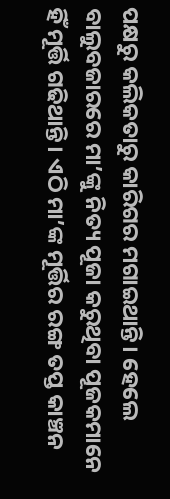ପକ୍ଷରୁ କଲିକତାରୁ କାରିଗର ମଗାଇଥାନ୍ତି। ହେଲେ ବାଲୁବଜାରରେ ମା’ଙ୍କୁ ନିତ୍ୟ ପୂଜା କରୁଥିବା ପୂଜକମାନେ ହିଁ ମୂର୍ତ୍ତି ଗଢିଥାନ୍ତି। ଏଠି ମା’ଙ୍କ ମୂର୍ତ୍ତିର ରଙ୍ଗ ତପ୍ତ କାଞ୍ଚନ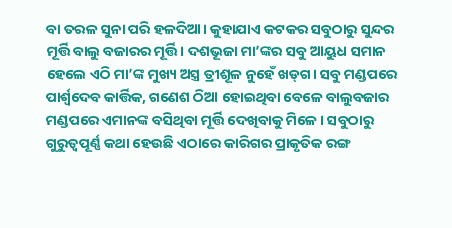ବା ତରଳ ସୁନା ପରି ହଳଦିଆ। କୁହାଯାଏ କଟକର ସବୁଠାରୁ ସୁନ୍ଦର ମୂର୍ତ୍ତି ବାଲୁ ବଜାରର ମୂର୍ତ୍ତି। ଦଶଭୂଜା ମା’ଙ୍କର ସବୁ ଆୟୁଧ ସମାନ ହେଲେ ଏଠି ମା’ଙ୍କ ମୁଖ୍ୟ ଅସ୍ତ୍ର ତ୍ରୀଶୂଳ ନୁହେଁ ଖଡ୍‌ଗ। ସବୁ ମଣ୍ଡପରେ ପାର୍ଶ୍ୱଦେବ କାର୍ତ୍ତିକ, ଗଣେଶ ଠିଆ ହୋଇଥିବା ବେଳେ ବାଲୁବଜାର ମଣ୍ଡପରେ ଏମାନଙ୍କ ବସିଥିବା ମୂର୍ତ୍ତି ଦେଖିବାକୁ ମିଳେ। ସବୁଠାରୁ ଗୁରୁତ୍ୱପୂର୍ଣ୍ଣ କଥା ହେଉଛି ଏଠାରେ କାରିଗର ପ୍ରାକୃତିକ ରଙ୍ଗ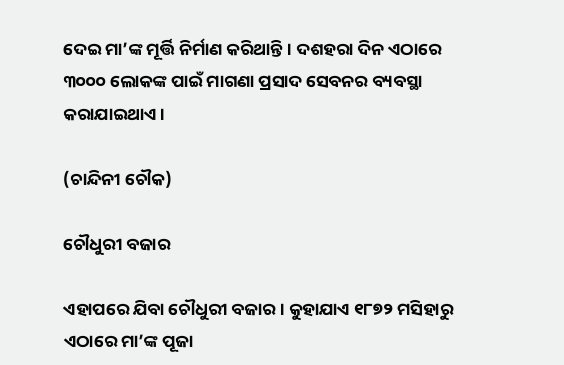ଦେଇ ମା’ଙ୍କ ମୂର୍ତ୍ତି ନିର୍ମାଣ କରିଥାନ୍ତି। ଦଶହରା ଦିନ ଏଠାରେ ୩୦୦୦ ଲୋକଙ୍କ ପାଇଁ ମାଗଣା ପ୍ରସାଦ ସେବନର ବ୍ୟବସ୍ଥା କରାଯାଇଥାଏ।

(ଚାନ୍ଦିନୀ ଚୌକ)

ଚୌଧୁରୀ ବଜାର

ଏହାପରେ ଯିବା ଚୌଧୁରୀ ବଜାର। କୁହାଯାଏ ୧୮୭୨ ମସିହାରୁ ଏଠାରେ ମା’ଙ୍କ ପୂଜା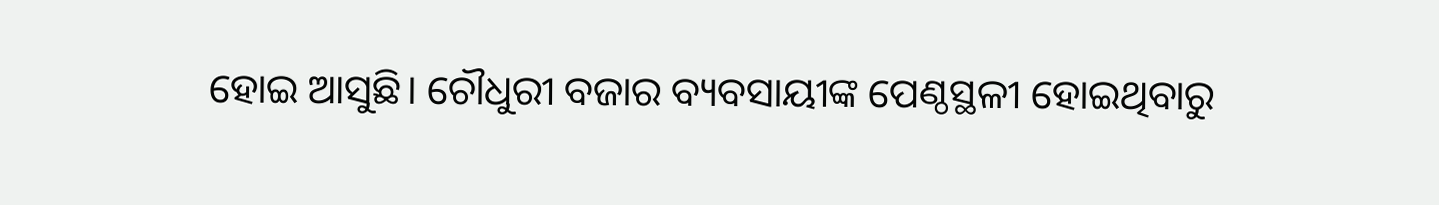ହୋଇ ଆସୁଛି। ଚୌଧୁରୀ ବଜାର ବ୍ୟବସାୟୀଙ୍କ ପେଣ୍ଠସ୍ଥଳୀ ହୋଇଥିବାରୁ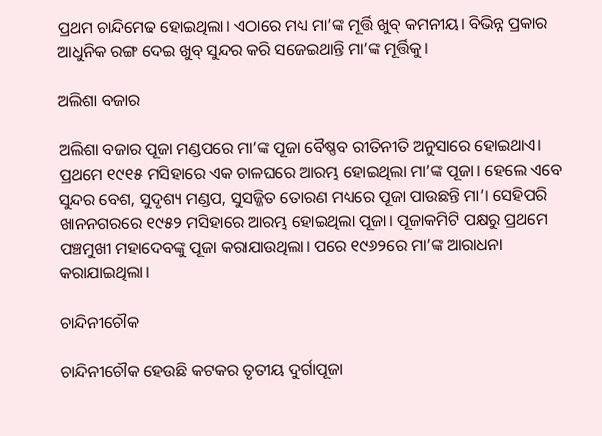ପ୍ରଥମ ଚାନ୍ଦିମେଢ ହୋଇଥିଲା। ଏଠାରେ ମଧ୍ୟ ମା’ଙ୍କ ମୂର୍ତ୍ତି ଖୁବ୍‌ କମନୀୟ। ବିଭିନ୍ନ ପ୍ରକାର ଆଧୁନିକ ରଙ୍ଗ ଦେଇ ଖୁବ୍‌ ସୁନ୍ଦର କରି ସଜେଇଥାନ୍ତି ମା’ଙ୍କ ମୂର୍ତ୍ତିକୁ।

ଅଲିଶା ବଜାର

ଅଲିଶା ବଜାର ପୂଜା ମଣ୍ଡପରେ ମା’ଙ୍କ ପୂଜା ବୈଷ୍ଣବ ରୀତିନୀତି ଅନୁସାରେ ହୋଇଥାଏ। ପ୍ରଥମେ ୧୯୧୫ ମସିହାରେ ଏକ ଚାଳଘରେ ଆରମ୍ଭ ହୋଇଥିଲା ମା’ଙ୍କ ପୂଜା। ହେଲେ ଏବେ ସୁନ୍ଦର ବେଶ, ସୁଦୃଶ୍ୟ ମଣ୍ଡପ, ସୁସଜ୍ଜିତ ତୋରଣ ମଧ୍ୟରେ ପୂଜା ପାଉଛନ୍ତି ମା’। ସେହିପରି ଖାନନଗରରେ ୧୯୫୨ ମସିହାରେ ଆରମ୍ଭ ହୋଇଥିଲା ପୂଜା। ପୂଜାକମିଟି ପକ୍ଷରୁ ପ୍ରଥମେ ପଞ୍ଚମୁଖୀ ମହାଦେବଙ୍କୁ ପୂଜା କରାଯାଉଥିଲା। ପରେ ୧୯୬୨ରେ ମା’ଙ୍କ ଆରାଧନା କରାଯାଇଥିଲା।

ଚାନ୍ଦିନୀଚୌକ

ଚାନ୍ଦିନୀଚୌକ ହେଉଛି କଟକର ତୃତୀୟ ଦୁର୍ଗାପୂଜା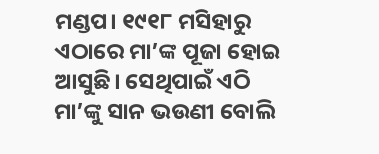ମଣ୍ଡପ। ୧୯୧୮ ମସିହାରୁ ଏଠାରେ ମା’ଙ୍କ ପୂଜା ହୋଇ ଆସୁଛି। ସେଥିପାଇଁ ଏଠି ମା’ଙ୍କୁ ସାନ ଭଉଣୀ ବୋଲି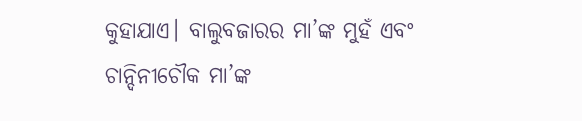କୁହାଯାଏ। ବାଲୁବଜାରର ମା’ଙ୍କ ମୁହଁ ଏବଂ ଚାନ୍ଦିନୀଚୌକ ମା’ଙ୍କ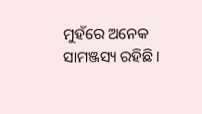ମୁହଁରେ ଅନେକ ସାମଞ୍ଜସ୍ୟ ରହିଛି।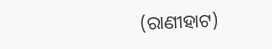(ରାଣୀହାଟ)